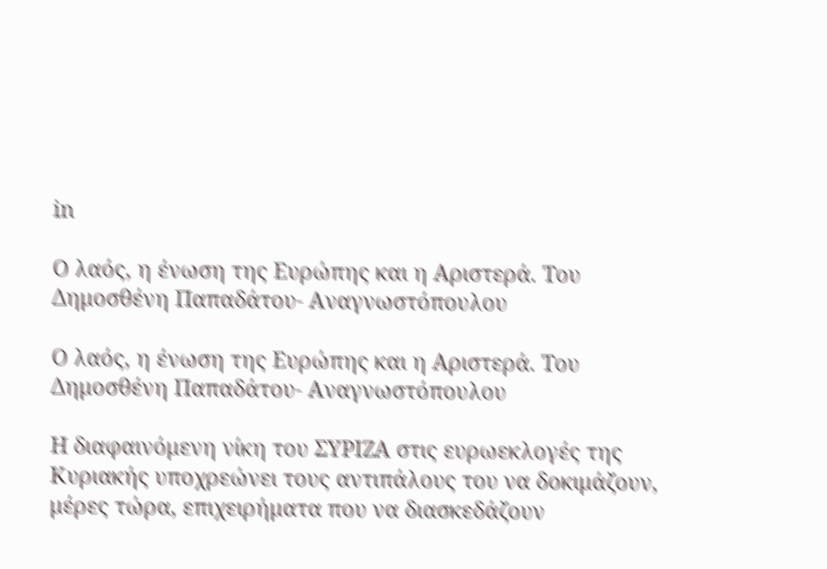in

Ο λαός, η ένωση της Ευρώπης και η Αριστερά. Του Δημοσθένη Παπαδάτου- Αναγνωστόπουλου

Ο λαός, η ένωση της Ευρώπης και η Αριστερά. Του Δημοσθένη Παπαδάτου- Αναγνωστόπουλου

Η διαφαινόμενη νίκη του ΣΥΡΙΖΑ στις ευρωεκλογές της Κυριακής υποχρεώνει τους αντιπάλους του να δοκιμάζουν, μέρες τώρα, επιχειρήματα που να διασκεδάζουν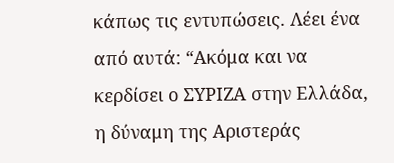κάπως τις εντυπώσεις. Λέει ένα από αυτά: “Ακόμα και να κερδίσει ο ΣΥΡΙΖΑ στην Ελλάδα, η δύναμη της Αριστεράς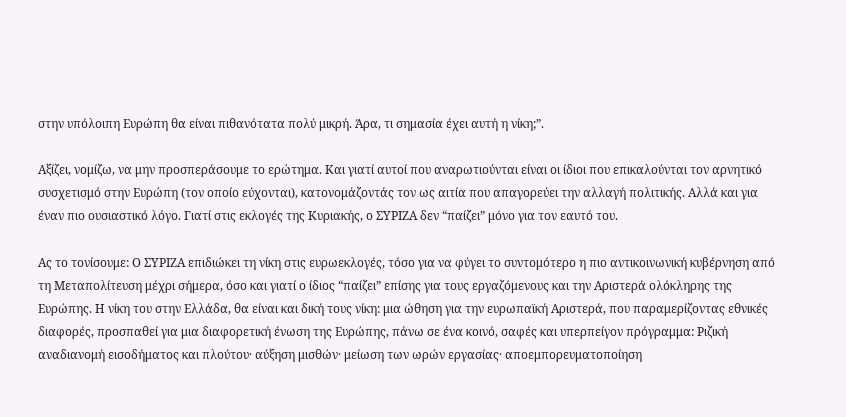στην υπόλοιπη Ευρώπη θα είναι πιθανότατα πολύ μικρή. Άρα, τι σημασία έχει αυτή η νίκη;”.

Αξίζει, νομίζω, να μην προσπεράσουμε το ερώτημα. Και γιατί αυτοί που αναρωτιούνται είναι οι ίδιοι που επικαλούνται τον αρνητικό συσχετισμό στην Ευρώπη (τον οποίο εύχονται), κατονομάζοντάς τον ως αιτία που απαγορεύει την αλλαγή πολιτικής. Αλλά και για έναν πιο ουσιαστικό λόγο. Γιατί στις εκλογές της Κυριακής, ο ΣΥΡΙΖΑ δεν “παίζει” μόνο για τον εαυτό του.

Ας το τονίσουμε: Ο ΣΥΡΙΖΑ επιδιώκει τη νίκη στις ευρωεκλογές, τόσο για να φύγει το συντομότερο η πιο αντικοινωνική κυβέρνηση από τη Μεταπολίτευση μέχρι σήμερα, όσο και γιατί ο ίδιος “παίζει” επίσης για τους εργαζόμενους και την Αριστερά ολόκληρης της Ευρώπης. Η νίκη του στην Ελλάδα, θα είναι και δική τους νίκη: μια ώθηση για την ευρωπαϊκή Αριστερά, που παραμερίζοντας εθνικές διαφορές, προσπαθεί για μια διαφορετική ένωση της Ευρώπης, πάνω σε ένα κοινό, σαφές και υπερπείγον πρόγραμμα: Ριζική αναδιανομή εισοδήματος και πλούτου· αύξηση μισθών· μείωση των ωρών εργασίας· αποεμπορευματοποίηση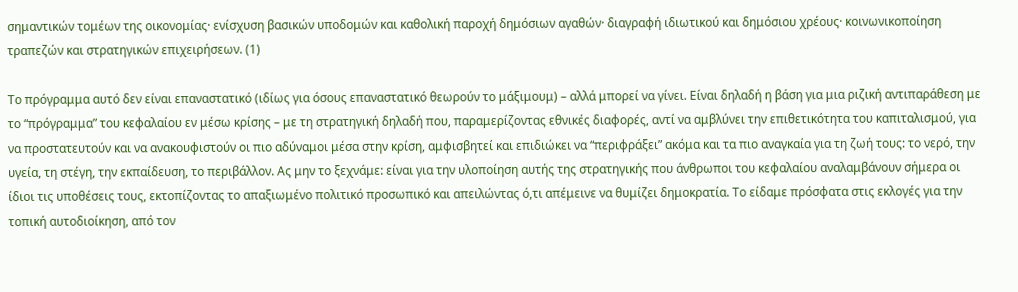σημαντικών τομέων της οικονομίας· ενίσχυση βασικών υποδομών και καθολική παροχή δημόσιων αγαθών· διαγραφή ιδιωτικού και δημόσιου χρέους· κοινωνικοποίηση τραπεζών και στρατηγικών επιχειρήσεων. (1)

Το πρόγραμμα αυτό δεν είναι επαναστατικό (ιδίως για όσους επαναστατικό θεωρούν το μάξιμουμ) – αλλά μπορεί να γίνει. Είναι δηλαδή η βάση για μια ριζική αντιπαράθεση με το “πρόγραμμα” του κεφαλαίου εν μέσω κρίσης – με τη στρατηγική δηλαδή που, παραμερίζοντας εθνικές διαφορές, αντί να αμβλύνει την επιθετικότητα του καπιταλισμού, για να προστατευτούν και να ανακουφιστούν οι πιο αδύναμοι μέσα στην κρίση, αμφισβητεί και επιδιώκει να “περιφράξει” ακόμα και τα πιο αναγκαία για τη ζωή τους: το νερό, την υγεία, τη στέγη, την εκπαίδευση, το περιβάλλον. Ας μην το ξεχνάμε: είναι για την υλοποίηση αυτής της στρατηγικής που άνθρωποι του κεφαλαίου αναλαμβάνουν σήμερα οι ίδιοι τις υποθέσεις τους, εκτοπίζοντας το απαξιωμένο πολιτικό προσωπικό και απειλώντας ό,τι απέμεινε να θυμίζει δημοκρατία. Το είδαμε πρόσφατα στις εκλογές για την τοπική αυτοδιοίκηση, από τον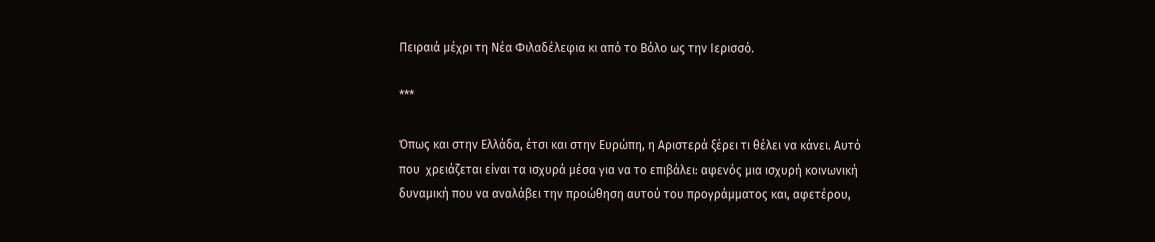Πειραιά μέχρι τη Νέα Φιλαδέλεφια κι από το Βόλο ως την Ιερισσό.

***

Όπως και στην Ελλάδα, έτσι και στην Ευρώπη, η Αριστερά ξέρει τι θέλει να κάνει. Αυτό που  χρειάζεται είναι τα ισχυρά μέσα για να το επιβάλει: αφενός μια ισχυρή κοινωνική δυναμική που να αναλάβει την προώθηση αυτού του προγράμματος και, αφετέρου,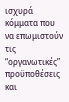ισχυρά κόμματα που να επωμιστούν τις “οργανωτικές” προϋποθέσεις και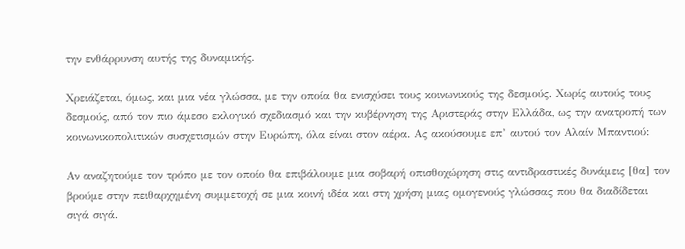την ενθάρρυνση αυτής της δυναμικής.

Χρειάζεται, όμως, και μια νέα γλώσσα, με την οποία θα ενισχύσει τους κοινωνικούς της δεσμούς. Χωρίς αυτούς τους δεσμούς, από τον πιο άμεσο εκλογικό σχεδιασμό και την κυβέρνηση της Αριστεράς στην Ελλάδα, ως την ανατροπή των κοινωνικοπολιτικών συσχετισμών στην Ευρώπη, όλα είναι στον αέρα. Ας ακούσουμε επ’ αυτού τον Αλαίν Μπαντιού:

Αν αναζητούμε τον τρόπο με τον οποίο θα επιβάλουμε μια σοβαρή οπισθοχώρηση στις αντιδραστικές δυνάμεις [θα] τον βρούμε στην πειθαρχημένη συμμετοχή σε μια κοινή ιδέα και στη χρήση μιας ομογενούς γλώσσας που θα διαδίδεται σιγά σιγά.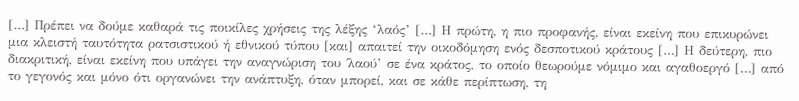[…] Πρέπει να δούμε καθαρά τις ποικίλες χρήσεις της λέξης ‘λαός’ […] Η πρώτη, η πιο προφανής, είναι εκείνη που επικυρώνει μια κλειστή ταυτότητα ρατσιστικού ή εθνικού τύπου [και] απαιτεί την οικοδόμηση ενός δεσποτικού κράτους […] Η δεύτερη, πιο διακριτική, είναι εκείνη που υπάγει την αναγνώριση του ΄λαού’ σε ένα κράτος, το οποίο θεωρούμε νόμιμο και αγαθοεργό […] από το γεγονός και μόνο ότι οργανώνει την ανάπτυξη, όταν μπορεί, και σε κάθε περίπτωση, τη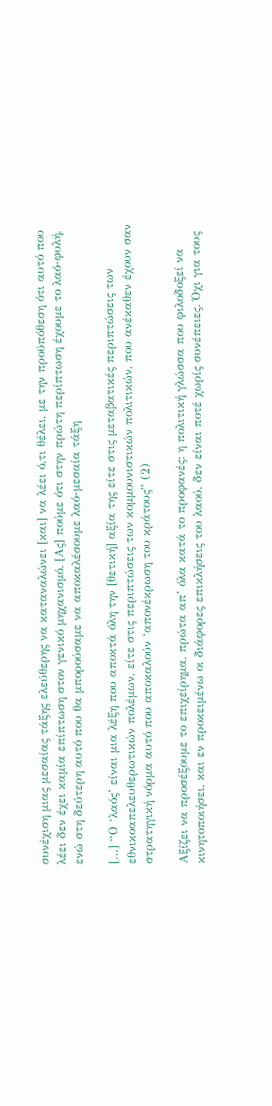συνέχιση μιας μεσαίας τάξης ελεύθερης να καταναλώνει [και] να λέει ό,τι θέλει, με την προϋπόθεση ότι αυτό που λέει δεν έχει καμία επίπτωση στον γενικό μηχανισμό. [Ας] πούμε ότι στην πρώτη περίπτωση έχουμε το λαό-φυλή, ενώ στη δεύτερη αυτό που θα μπορούσαμε να αποκαλέσουμε λαό-μεσαία τάξη

[…] “Ο ‘λαός’ είναι μια λέξη που αποκτά όλη την [θετική] αξία της είτε στις μεταβατικές περιπτώσεις των εθνικοαπελευθερωτικών πολέμων, είτε στις περιπτώσεις των κομμουνιστικών πολιτικών, που ανέκαθεν έχουν σαν στρατηγική νόρμα αυτό που αποκαλούν ‘απονέκρωση του κράτους” (2)

Αξίζει να προσέξουμε το επιχείρημα, πρώτα απ’ όλα κατά το προφανές: η πολιτική γλώσσα που φιλοδοξεί να κινητοποιήσει, και εν προκειμένω οι διάφορες επικλήσεις του λαού, δεν είναι ποτέ χωρίς συνέπειες. Όχι για τους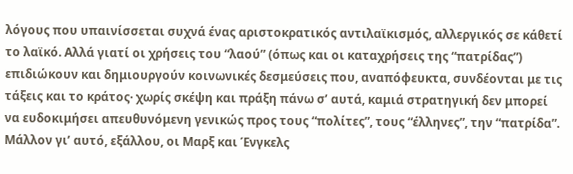λόγους που υπαινίσσεται συχνά ένας αριστοκρατικός αντιλαϊκισμός, αλλεργικός σε κάθετί το λαϊκό. Αλλά γιατί οι χρήσεις του “λαού” (όπως και οι καταχρήσεις της “πατρίδας”) επιδιώκουν και δημιουργούν κοινωνικές δεσμεύσεις που, αναπόφευκτα, συνδέονται με τις τάξεις και το κράτος· χωρίς σκέψη και πράξη πάνω σ’ αυτά, καμιά στρατηγική δεν μπορεί να ευδοκιμήσει απευθυνόμενη γενικώς προς τους “πολίτες”, τους “έλληνες”, την “πατρίδα”. Μάλλον γι’ αυτό, εξάλλου, οι Μαρξ και Ένγκελς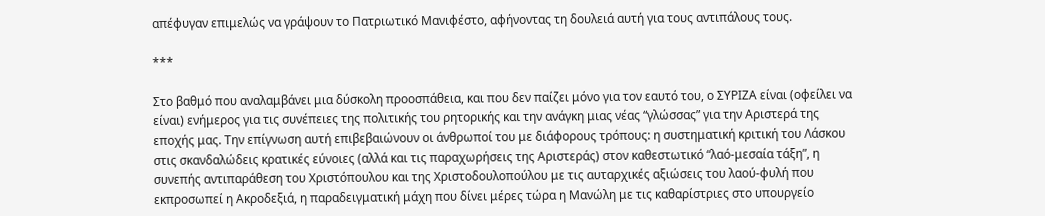απέφυγαν επιμελώς να γράψουν το Πατριωτικό Μανιφέστο, αφήνοντας τη δουλειά αυτή για τους αντιπάλους τους.

***

Στο βαθμό που αναλαμβάνει μια δύσκολη προοσπάθεια, και που δεν παίζει μόνο για τον εαυτό του, ο ΣΥΡΙΖΑ είναι (οφείλει να είναι) ενήμερος για τις συνέπειες της πολιτικής του ρητορικής και την ανάγκη μιας νέας “γλώσσας” για την Αριστερά της εποχής μας. Την επίγνωση αυτή επιβεβαιώνουν οι άνθρωποί του με διάφορους τρόπους: η συστηματική κριτική του Λάσκου στις σκανδαλώδεις κρατικές εύνοιες (αλλά και τις παραχωρήσεις της Αριστεράς) στον καθεστωτικό “λαό-μεσαία τάξη”, η συνεπής αντιπαράθεση του Χριστόπουλου και της Χριστοδουλοπούλου με τις αυταρχικές αξιώσεις του λαού-φυλή που εκπροσωπεί η Ακροδεξιά, η παραδειγματική μάχη που δίνει μέρες τώρα η Μανώλη με τις καθαρίστριες στο υπουργείο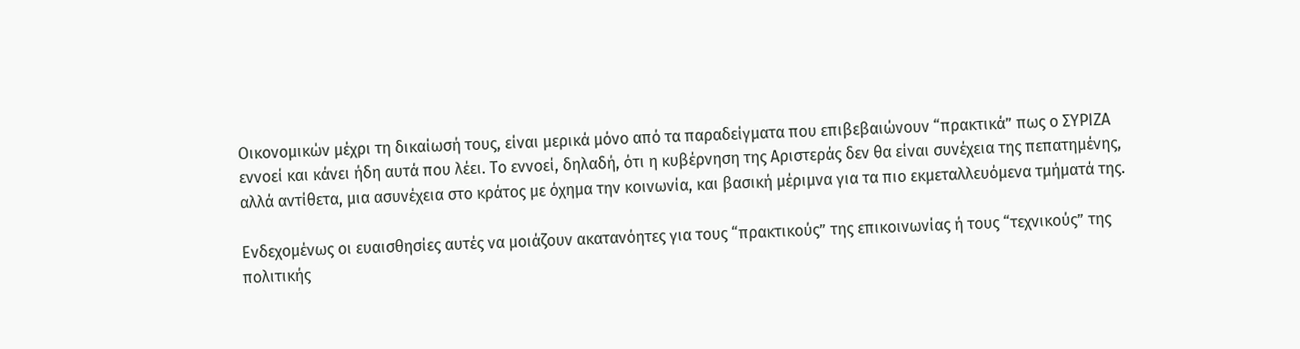Οικονομικών μέχρι τη δικαίωσή τους, είναι μερικά μόνο από τα παραδείγματα που επιβεβαιώνουν “πρακτικά” πως ο ΣΥΡΙΖΑ εννοεί και κάνει ήδη αυτά που λέει. Το εννοεί, δηλαδή, ότι η κυβέρνηση της Αριστεράς δεν θα είναι συνέχεια της πεπατημένης, αλλά αντίθετα, μια ασυνέχεια στο κράτος με όχημα την κοινωνία, και βασική μέριμνα για τα πιο εκμεταλλευόμενα τμήματά της.

Ενδεχομένως οι ευαισθησίες αυτές να μοιάζουν ακατανόητες για τους “πρακτικούς” της επικοινωνίας ή τους “τεχνικούς” της πολιτικής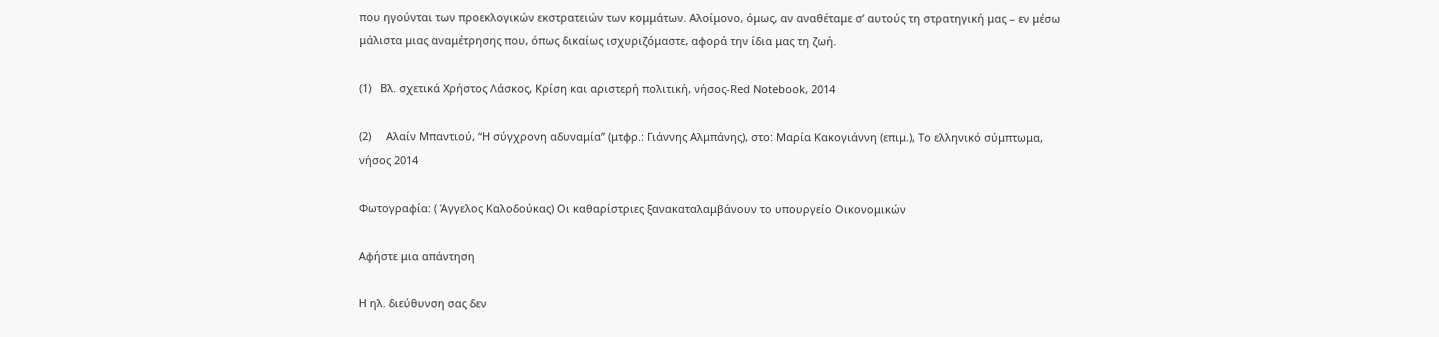που ηγούνται των προεκλογικών εκστρατειών των κομμάτων. Αλοίμονο, όμως, αν αναθέταμε σ’ αυτούς τη στρατηγική μας – εν μέσω μάλιστα μιας αναμέτρησης που, όπως δικαίως ισχυριζόμαστε, αφορά την ίδια μας τη ζωή.

(1)   Βλ. σχετικά Χρήστος Λάσκος, Κρίση και αριστερή πολιτική, νήσος-Red Notebook, 2014

(2)     Αλαίν Μπαντιού, “Η σύγχρονη αδυναμία” (μτφρ.: Γιάννης Αλμπάνης), στο: Μαρία Κακογιάννη (επιμ.), Το ελληνικό σύμπτωμα, νήσος 2014

Φωτογραφία: ( Άγγελος Καλοδούκας) Οι καθαρίστριες ξανακαταλαμβάνουν το υπουργείο Οικονομικών

Αφήστε μια απάντηση

Η ηλ. διεύθυνση σας δεν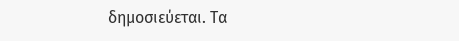δημοσιεύεται. Τα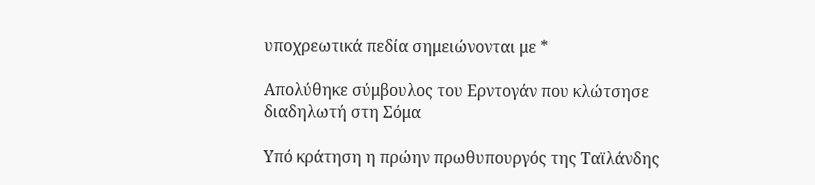υποχρεωτικά πεδία σημειώνονται με *

Απολύθηκε σύμβουλος του Ερντογάν που κλώτσησε διαδηλωτή στη Σόμα

Υπό κράτηση η πρώην πρωθυπουργός της Ταϊλάνδης